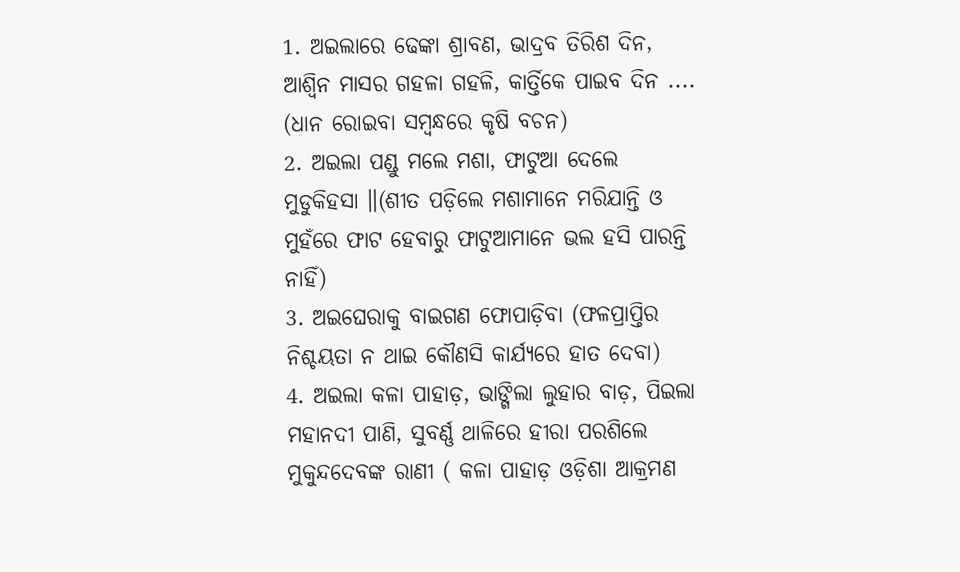1. ଅଇଲାରେ ଢେଙ୍କା ଶ୍ରାବଣ, ଭାଦ୍ରବ ତିରିଶ ଦିନ, ଆଶ୍ବିନ ମାସର ଗହଳା ଗହଳି, କାର୍ତ୍ତିକେ ପାଇବ ଦିନ .... (ଧାନ ରୋଇବା ସମ୍ବନ୍ଧରେ କୃଷି ବଚନ)
2. ଅଇଲା ପଣ୍ଡୁ ମଲେ ମଶା, ଫାଟୁଆ ଦେଲେ ମୁଡୁକିହସା ॥(ଶୀତ ପଡ଼ିଲେ ମଶାମାନେ ମରିଯାନ୍ତି ଓ ମୁହଁରେ ଫାଟ ହେବାରୁ ଫାଟୁଆମାନେ ଭଲ ହସି ପାରନ୍ତି ନାହିଁ)
3. ଅଇଘେରାକୁ ବାଇଗଣ ଫୋପାଡ଼ିବା (ଫଳପ୍ରାପ୍ତିର ନିଶ୍ଚୟତା ନ ଥାଇ କୌଣସି କାର୍ଯ୍ୟରେ ହାତ ଦେବା)
4. ଅଇଲା କଳା ପାହାଡ଼, ଭାଙ୍ଗିଲା ଲୁହାର ବାଡ଼, ପିଇଲା ମହାନଦୀ ପାଣି, ସୁବର୍ଣ୍ଣ ଥାଳିରେ ହୀରା ପରଶିଲେ ମୁକୁନ୍ଦଦେବଙ୍କ ରାଣୀ ( କଳା ପାହାଡ଼ ଓଡ଼ିଶା ଆକ୍ରମଣ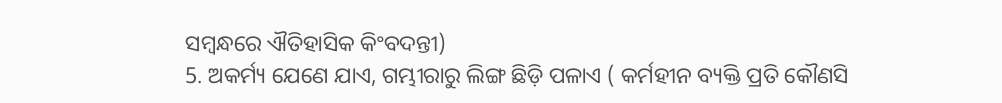ସମ୍ବନ୍ଧରେ ଐତିହାସିକ କିଂବଦନ୍ତୀ)
5. ଅକର୍ମ୍ୟ ଯେଣେ ଯାଏ, ଗମ୍ଭୀରାରୁ ଲିଙ୍ଗ ଛିଡ଼ି ପଳାଏ ( କର୍ମହୀନ ବ୍ୟକ୍ତି ପ୍ରତି କୌଣସି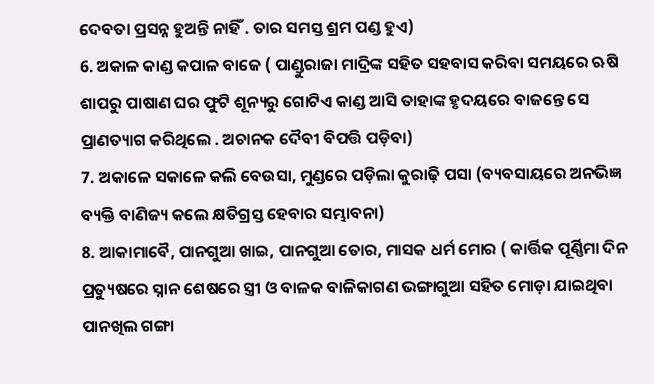ଦେବତା ପ୍ରସନ୍ନ ହୁଅନ୍ତି ନାହିଁ . ତାର ସମସ୍ତ ଶ୍ରମ ପଣ୍ଡ ହୁଏ)
6. ଅକାଳ କାଣ୍ଡ କପାଳ ବାଜେ ( ପାଣ୍ଡୁରାଜା ମାଦ୍ରିଙ୍କ ସହିତ ସହବାସ କରିବା ସମୟରେ ଋଷି ଶାପରୁ ପାଷାଣ ଘର ଫୁଟି ଶୂନ୍ୟରୁ ଗୋଟିଏ କାଣ୍ଡ ଆସି ତାହାଙ୍କ ହୃଦୟରେ ବାଜନ୍ତେ ସେ ପ୍ରାଣତ୍ୟାଗ କରିଥିଲେ . ଅଚାନକ ଦୈବୀ ବିପତ୍ତି ପଡ଼ିବା)
7. ଅକାଳେ ସକାଳେ କଲି ବେଉସା, ମୁଣ୍ଡରେ ପଡ଼ିଲା କୁରାଢ଼ି ପସା (ବ୍ୟବସାୟରେ ଅନଭିଜ୍ଞ ବ୍ୟକ୍ତି ବାଣିଜ୍ୟ କଲେ କ୍ଷତିଗ୍ରସ୍ତ ହେବାର ସମ୍ଭାବନା)
8. ଆକାମାବୈ, ପାନଗୁଆ ଖାଇ, ପାନଗୁଆ ତୋର, ମାସକ ଧର୍ମ ମୋର ( କାର୍ତ୍ତିକ ପୂର୍ଣ୍ଣିମା ଦିନ ପ୍ରତ୍ୟୁଷରେ ସ୍ନାନ ଶେଷରେ ସ୍ତ୍ରୀ ଓ ବାଳକ ବାଳିକାଗଣ ଭଙ୍ଗାଗୁଆ ସହିତ ମୋଡ଼ା ଯାଇଥିବା ପାନଖିଲ ଗଙ୍ଗା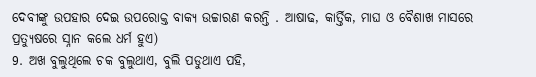ଦେବୀଙ୍କୁ ଉପହାର ଦେଇ ଉପରୋକ୍ତ ବାକ୍ୟ ଉଚ୍ଚାରଣ କରନ୍ତି . ଆଷାଢ, କାର୍ତ୍ତିକ, ମାଘ ଓ ବୈଶାଖ ମାସରେ ପ୍ରତ୍ୟୁଷରେ ସ୍ନାନ କଲେ ଧର୍ମ ହୁଏ)
9. ଅଖ ବୁଲୁଥିଲେ ଚକ ବୁଲୁଥାଏ, ବୁଲି ପଡୁଥାଏ ପହି,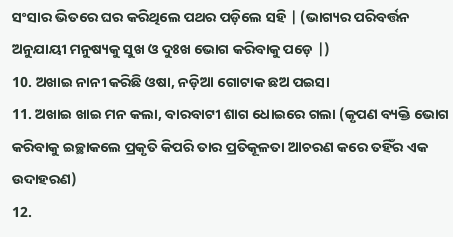ସଂସାର ଭିତରେ ଘର କରିଥିଲେ ପଥର ପଡ଼ିଲେ ସହି | (ଭାଗ୍ୟର ପରିବର୍ତ୍ତନ ଅନୁଯାୟୀ ମନୁଷ୍ୟକୁ ସୁଖ ଓ ଦୁଃଖ ଭୋଗ କରିବାକୁ ପଡ଼େ |)
10. ଅଖାଇ ନାନୀ କରିଛି ଓଷା, ନଡ଼ିଆ ଗୋଟାକ ଛଅ ପଇସା
11. ଅଖାଇ ଖାଇ ମନ କଲା, ବାରବାଟୀ ଶାଗ ଧୋଇରେ ଗଲା (କୃପଣ ବ୍ୟକ୍ତି ଭୋଗ କରିବାକୁ ଇଚ୍ଛାକଲେ ପ୍ରକୃତି କିପରି ତାର ପ୍ରତିକୂଳତା ଆଚରଣ କରେ ତହିଁର ଏକ ଉଦାହରଣ)
12.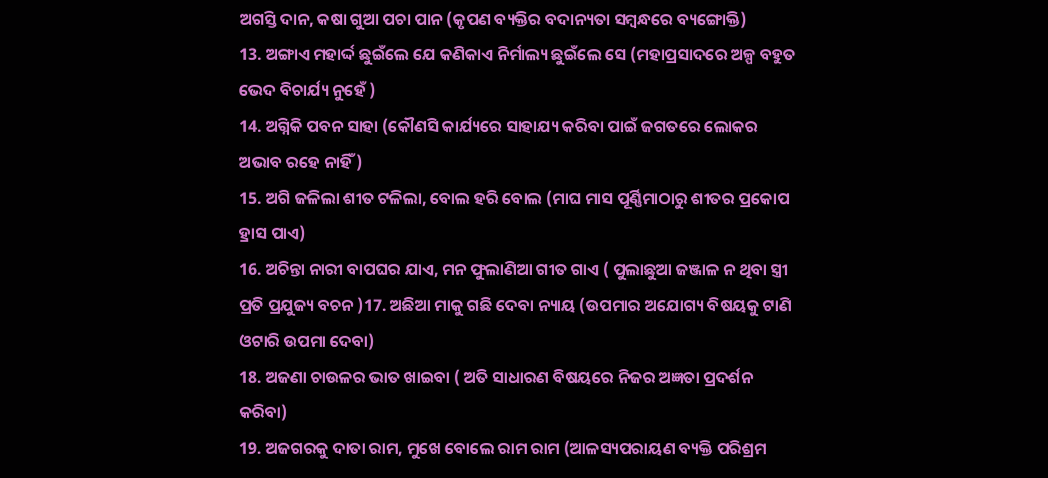ଅଗସ୍ତି ଦାନ, କଷା ଗୁଆ ପଚା ପାନ (କୃପଣ ବ୍ୟକ୍ତିର ବଦାନ୍ୟତା ସମ୍ବନ୍ଧରେ ବ୍ୟଙ୍ଗୋକ୍ତି)
13. ଅଙ୍ଗାଏ ମହାର୍ଦ୍ଦ ଛୁଇଁଲେ ଯେ କଣିକାଏ ନିର୍ମାଲ୍ୟ ଛୁଇଁଲେ ସେ (ମହାପ୍ରସାଦରେ ଅଳ୍ପ ବହୁତ ଭେଦ ବିଚାର୍ଯ୍ୟ ନୁହେଁ )
14. ଅଗ୍ନିକି ପବନ ସାହା (କୌଣସି କାର୍ଯ୍ୟରେ ସାହାଯ୍ୟ କରିବା ପାଇଁ ଜଗତରେ ଲୋକର ଅଭାବ ରହେ ନାହିଁ)
15. ଅଗି ଜଳିଲା ଶୀତ ଟଳିଲା, ବୋଲ ହରି ବୋଲ (ମାଘ ମାସ ପୂର୍ଣ୍ଣିମାଠାରୁ ଶୀତର ପ୍ରକୋପ ହ୍ରାସ ପାଏ)
16. ଅଚିନ୍ତା ନାରୀ ବାପଘର ଯାଏ, ମନ ଫୁଲାଣିଆ ଗୀତ ଗାଏ ( ପୁଲାଛୁଆ ଜଞ୍ଜାଳ ନ ଥିବା ସ୍ତ୍ରୀ ପ୍ରତି ପ୍ରଯୁଜ୍ୟ ବଚନ )17. ଅଛିଆ ମାକୁ ଗଛି ଦେବା ନ୍ୟାୟ (ଉପମାର ଅଯୋଗ୍ୟ ବିଷୟକୁ ଟାଣି ଓଟାରି ଉପମା ଦେବା)
18. ଅଜଣା ଚାଉଳର ଭାତ ଖାଇବା ( ଅତି ସାଧାରଣ ବିଷୟରେ ନିଜର ଅଜ୍ଞତା ପ୍ରଦର୍ଶନ କରିବା)
19. ଅଜଗରକୁ ଦାତା ରାମ, ମୁଖେ ବୋଲେ ରାମ ରାମ (ଆଳସ୍ୟପରାୟଣ ବ୍ୟକ୍ତି ପରିଶ୍ରମ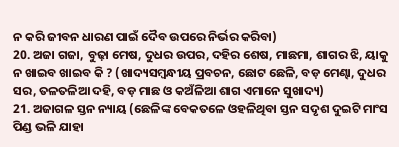ନ କରି ଜୀବନ ଧାରଣ ପାଇଁ ଦୈବ ଉପରେ ନିର୍ଭର କରିବା)
20. ଅଜା ଗଜା, ବୁଢ଼ା ମେଷ, ଦୁଧର ଉପର, ଦହିର ଶେଷ, ମାଛମା, ଶାଗର ଝି, ୟାକୁ ନ ଖାଇବ ଖାଇବ କି ? (ଖାଦ୍ୟସମ୍ବନ୍ଧୀୟ ପ୍ରବଚନ, ଛୋଟ ଛେଳି, ବଡ଼ ମେଣ୍ଢା, ଦୁଧର ସର, ତଳତଳିଆ ଦହି, ବଡ଼ ମାଛ ଓ କଅଁଳିଆ ଶାଗ ଏମାନେ ସୁଖାଦ୍ୟ)
21. ଅଜାଗଳ ସ୍ତନ ନ୍ୟାୟ (ଛେଳିଙ୍କ ବେକତଳେ ଓହଳିଥିବା ସ୍ତନ ସଦୃଶ ଦୁଇଟି ମାଂସ ପିଣ୍ଡ ଭଳି ଯାହା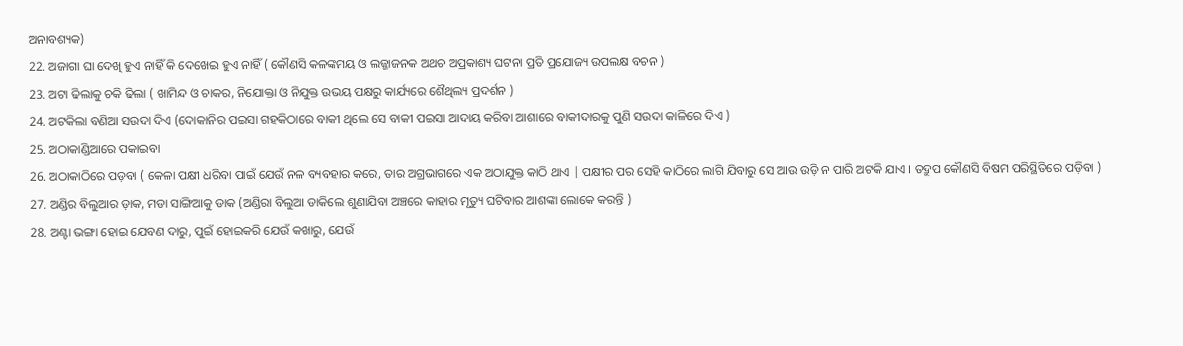ଅନାବଶ୍ୟକ)
22. ଅଜାଗା ଘା ଦେଖି ହୁଏ ନାହିଁ କି ଦେଖେଇ ହୁଏ ନାହିଁ ( କୌଣସି କଳଙ୍କମୟ ଓ ଲଜ୍ଜାଜନକ ଅଥଚ ଅପ୍ରକାଶ୍ୟ ଘଟନା ପ୍ରତି ପ୍ରଯୋଜ୍ୟ ଉପଲକ୍ଷ ବଚନ )
23. ଅଟା ଢିଲାକୁ ଚକି ଢିଲା ( ଖାମିନ୍ଦ ଓ ଚାକର, ନିଯୋକ୍ତା ଓ ନିଯୁକ୍ତ ଉଭୟ ପକ୍ଷରୁ କାର୍ଯ୍ୟରେ ଶୈଥିଲ୍ୟ ପ୍ରଦର୍ଶନ )
24. ଅଟକିଲା ବଣିଆ ସଉଦା ଦିଏ (ଦୋକାନିର ପଇସା ଗହକିଠାରେ ବାକୀ ଥିଲେ ସେ ବାକୀ ପଇସା ଆଦାୟ କରିବା ଆଶାରେ ବାକୀଦାରକୁ ପୁଣି ସଉଦା କାଳିରେ ଦିଏ )
25. ଅଠାକାଣ୍ଡିଆରେ ପକାଇବା
26. ଅଠାକାଠିରେ ପଡ଼ବା ( କେଳା ପକ୍ଷୀ ଧରିବା ପାଇଁ ଯେଉଁ ନଳ ବ୍ୟବହାର କରେ, ତାର ଅଗ୍ରଭାଗରେ ଏକ ଅଠାଯୁକ୍ତ କାଠି ଥାଏ | ପକ୍ଷୀର ପର ସେହି କାଠିରେ ଲାଗି ଯିବାରୁ ସେ ଆଉ ଉଡ଼ି ନ ପାରି ଅଟକି ଯାଏ । ତଦ୍ରୁପ କୌଣସି ବିଷମ ପରିସ୍ଥିତିରେ ପଡ଼ିବା )
27. ଅଣ୍ଡିର ବିଲୁଆର ଡ଼ାକ, ମଡା ସାଙ୍ଗିଆକୁ ଡାକ (ଅଣ୍ଡିରା ବିଲୁଆ ଡାକିଲେ ଶୁଣାଯିବା ଅଞ୍ଚରେ କାହାର ମୃତ୍ୟୁ ଘଟିବାର ଆଶଙ୍କା ଲୋକେ କରନ୍ତି )
28. ଅଣ୍ଟା ଭଙ୍ଗା ହୋଇ ଯେବଣ ଦାରୁ, ପୁଇଁ ହୋଇକରି ଯେଉଁ କଖାରୁ, ଯେଉଁ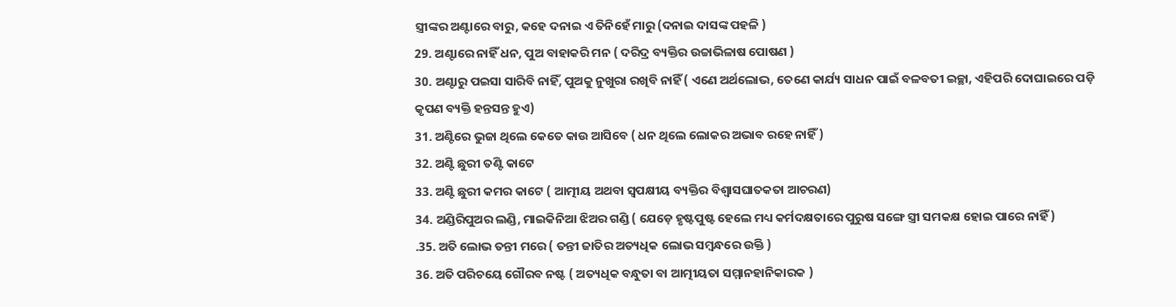ସ୍ତ୍ରୀଙ୍କର ଅଣ୍ଟାରେ ବାରୁ, କହେ ଦନାଇ ଏ ତିନିହେଁ ମାରୁ (ଦନାଇ ଦାସଙ୍କ ପହଳି )
29. ଅଣ୍ଟାରେ ନାହିଁ ଧନ, ପୁଅ ବାହାକରି ମନ ( ଦରିଦ୍ର ବ୍ୟକ୍ତିର ଉଚ୍ଚାଭିଳାଷ ପୋଷଣ )
30. ଅଣ୍ଟାରୁ ପଇସା ସାରିବି ନାହିଁ, ପୁଅକୁ ନୁଖୁରା ରଖିବି ନାହିଁ ( ଏଣେ ଅର୍ଥଲୋଭ, ତେଣେ କାର୍ଯ୍ୟ ସାଧନ ପାଇଁ ବଳବତୀ ଇଚ୍ଛା, ଏହିପରି ଦୋଘାଇରେ ପଡ଼ି କୃପଣ ବ୍ୟକ୍ତି ହନ୍ତସନ୍ତ ହୁଏ)
31. ଅଣ୍ଟିରେ ଭୁଜା ଥିଲେ କେତେ କାଉ ଆସିବେ ( ଧନ ଥିଲେ ଲୋକର ଅଭାବ ରହେ ନାହିଁ )
32. ଅଣ୍ଟି ଛୁରୀ ତଣ୍ଟି କାଟେ
33. ଅଣ୍ଟି ଛୁରୀ କମର କାଟେ ( ଆତ୍ମୀୟ ଅଥବା ସ୍ବପକ୍ଷୀୟ ବ୍ୟକ୍ତିର ବିଶ୍ବାସଘାତକତା ଆଚରଣ)
34. ଅଣ୍ଡିରିପୁଅର ଲଣ୍ଡି, ମାଇକିନିଆ ଝିଅର ଗଣ୍ଡି ( ଯେଡ଼େ ହୃଷ୍ଟପୁଷ୍ଟ ହେଲେ ମଧ୍ୟ କର୍ମଦକ୍ଷତାରେ ପୁରୁଷ ସଙ୍ଗେ ସ୍ତ୍ରୀ ସମକକ୍ଷ ହୋଇ ପାରେ ନାହିଁ )
.35. ଅତି ଲୋଭ ତନ୍ତୀ ମରେ ( ତନ୍ତୀ ଜାତିର ଅତ୍ୟଧିକ ଲୋଭ ସମ୍ବନ୍ଧରେ ଉକ୍ତି )
36. ଅତି ପରିଚୟେ ଗୌରବ ନଷ୍ଟ ( ଅତ୍ୟଧିକ ବନ୍ଧୁତା ବା ଆତ୍ମୀୟତା ସମ୍ମାନହାନିକାରକ )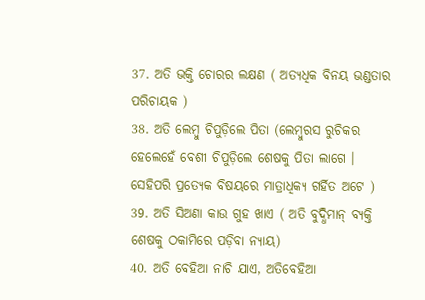37. ଅତି ଭକ୍ତି ଚୋରର ଲକ୍ଷଣ ( ଅତ୍ୟଧିକ ବିନୟ ଭଣ୍ଡତାର ପରିଚାୟକ )
38. ଅତି ଲେମ୍ବୁ ଚିପୁଡ଼ିଲେ ପିତା (ଲେମ୍ବୁରସ ରୁଚିକର ହେଲେହେଁ ବେଶୀ ଚିପୁଡ଼ିଲେ ଶେଷକୁ ପିତା ଲାଗେ । ସେହିପରି ପ୍ରତ୍ୟେକ ବିଷୟରେ ମାତ୍ରାଧିକ୍ୟ ଗର୍ହିତ ଅଟେ )
39. ଅତି ସିଅଣା କାଉ ଗୁହ ଖାଏ ( ଅତି ବୁଦ୍ଧିମାନ୍ ବ୍ୟକ୍ତି ଶେଷକୁ ଠକାମିରେ ପଡ଼ିବା ନ୍ୟାୟ)
40. ଅତି ବେହିଆ ନାଚି ଯାଏ, ଅତିବେହିଆ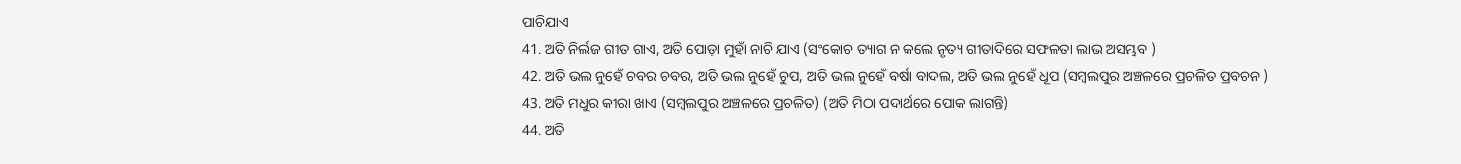ପାଚିଯାଏ
41. ଅତି ନିର୍ଲଜ ଗୀତ ଗାଏ, ଅତି ପୋଡ଼ା ମୁହାଁ ନାଚି ଯାଏ (ସଂକୋଚ ତ୍ୟାଗ ନ କଲେ ନୃତ୍ୟ ଗୀତାଦିରେ ସଫଳତା ଲାଭ ଅସମ୍ଭବ )
42. ଅତି ଭଲ ନୁହେଁ ଚବର ଚବର, ଅତି ଭଲ ନୁହେଁ ଚୁପ, ଅତି ଭଲ ନୁହେଁ ବର୍ଷା ବାଦଲ, ଅତି ଭଲ ନୁହେଁ ଧୂପ (ସମ୍ବଲପୁର ଅଞ୍ଚଳରେ ପ୍ରଚଳିତ ପ୍ରବଚନ )
43. ଅତି ମଧୁର କୀରା ଖାଏ (ସମ୍ବଲପୁର ଅଞ୍ଚଳରେ ପ୍ରଚଳିତ) (ଅତି ମିଠା ପଦାର୍ଥରେ ପୋକ ଲାଗନ୍ତି)
44. ଅତି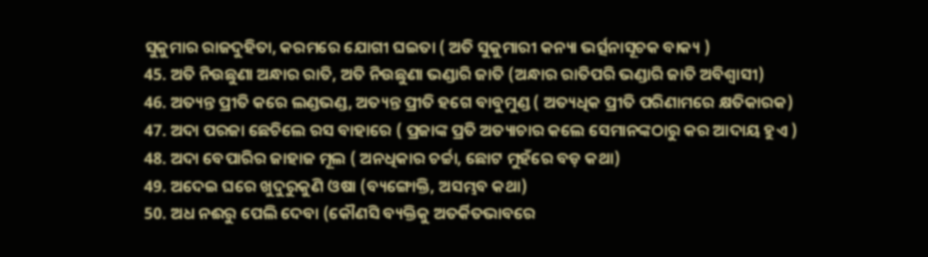ସୁକୁମାର ରାଜଦୁହିତା, କରମରେ ଯୋଗୀ ଘଇତା ( ଅତି ସୁକୁମାରୀ କନ୍ୟା ଭର୍ତ୍ସନାସୂଚକ ବାକ୍ୟ )
45. ଅତି ନିଉଛୁଣା ଅନ୍ଧାର ରାତି, ଅତି ନିଉଛୁଣା ଭଣ୍ଡାରି ଜାତି (ଅନ୍ଧାର ରାତିପରି ଭଣ୍ଡାରି ଜାତି ଅବିଶ୍ବାସୀ)
46. ଅତ୍ୟନ୍ତ ପ୍ରୀତି କରେ ଲଣ୍ଡଭଣ୍ଡ, ଅତ୍ୟନ୍ତ ପ୍ରୀତି ହଗେ ବାବୁମୁଣ୍ଡ ( ଅତ୍ୟଧିକ ପ୍ରୀତି ପରିଣାମରେ କ୍ଷତିକାରକ)
47. ଅଦା ପରଜା ଛେଚିଲେ ରସ ବାହାରେ ( ପ୍ରଜାଙ୍କ ପ୍ରତି ଅତ୍ୟାଚାର କଲେ ସେମାନଙ୍କଠାରୁ କର ଆଦାୟ ହୁଏ )
48. ଅଦା ବେପାରିର ଜାହାଜ ମୂଲ ( ଅନଧିକାର ଚର୍ଚ୍ଚା, ଛୋଟ ମୁହଁରେ ବଡ଼ କଥା)
49. ଅଦେଇ ଘରେ ଖୁଦୁରୁକୁଣି ଓଷା (ବ୍ୟଙ୍ଗୋକ୍ତି, ଅସମ୍ଭବ କଥା)
50. ଅଧ ନଈରୁ ପେଲି ଦେବା (କୌଣସି ବ୍ୟକ୍ତିକୁ ଅତର୍କିତଭାବରେ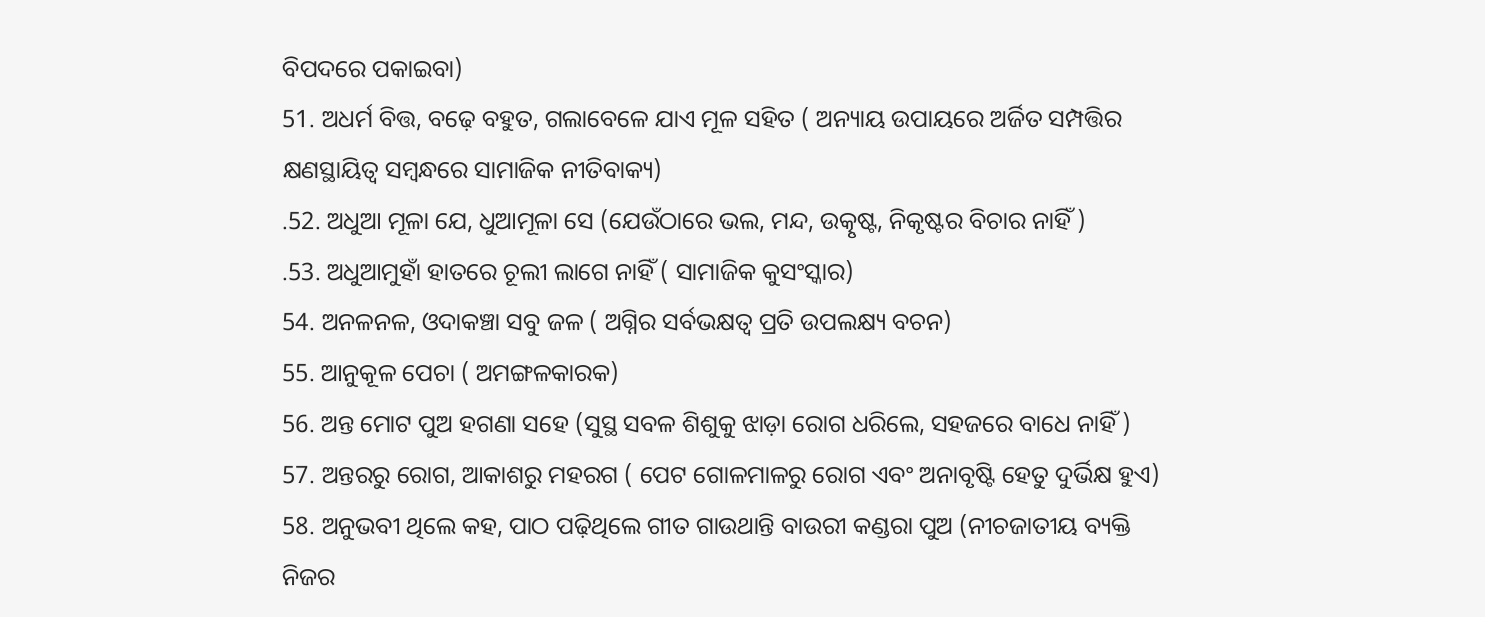ବିପଦରେ ପକାଇବା)
51. ଅଧର୍ମ ବିତ୍ତ, ବଢ଼େ ବହୁତ, ଗଲାବେଳେ ଯାଏ ମୂଳ ସହିତ ( ଅନ୍ୟାୟ ଉପାୟରେ ଅର୍ଜିତ ସମ୍ପତ୍ତିର କ୍ଷଣସ୍ଥାୟିତ୍ବ ସମ୍ବନ୍ଧରେ ସାମାଜିକ ନୀତିବାକ୍ୟ)
.52. ଅଧୁଆ ମୂଳା ଯେ, ଧୁଆମୂଳା ସେ (ଯେଉଁଠାରେ ଭଲ, ମନ୍ଦ, ଉତ୍କୃଷ୍ଟ, ନିକୃଷ୍ଟର ବିଚାର ନାହିଁ )
.53. ଅଧୁଆମୁହାଁ ହାତରେ ଚୂଲୀ ଲାଗେ ନାହିଁ ( ସାମାଜିକ କୁସଂସ୍କାର)
54. ଅନଳନଳ, ଓଦାକଞ୍ଚା ସବୁ ଜଳ ( ଅଗ୍ନିର ସର୍ବଭକ୍ଷତ୍ବ ପ୍ରତି ଉପଲକ୍ଷ୍ୟ ବଚନ)
55. ଆନୁକୂଳ ପେଚା ( ଅମଙ୍ଗଳକାରକ)
56. ଅନ୍ତ ମୋଟ ପୁଅ ହଗଣା ସହେ (ସୁସ୍ଥ ସବଳ ଶିଶୁକୁ ଝାଡ଼ା ରୋଗ ଧରିଲେ, ସହଜରେ ବାଧେ ନାହିଁ )
57. ଅନ୍ତରରୁ ରୋଗ, ଆକାଶରୁ ମହରଗ ( ପେଟ ଗୋଳମାଳରୁ ରୋଗ ଏବଂ ଅନାବୃଷ୍ଟି ହେତୁ ଦୁର୍ଭିକ୍ଷ ହୁଏ)
58. ଅନୁଭବୀ ଥିଲେ କହ, ପାଠ ପଢ଼ିଥିଲେ ଗୀତ ଗାଉଥାନ୍ତି ବାଉରୀ କଣ୍ଡରା ପୁଅ (ନୀଚଜାତୀୟ ବ୍ୟକ୍ତି ନିଜର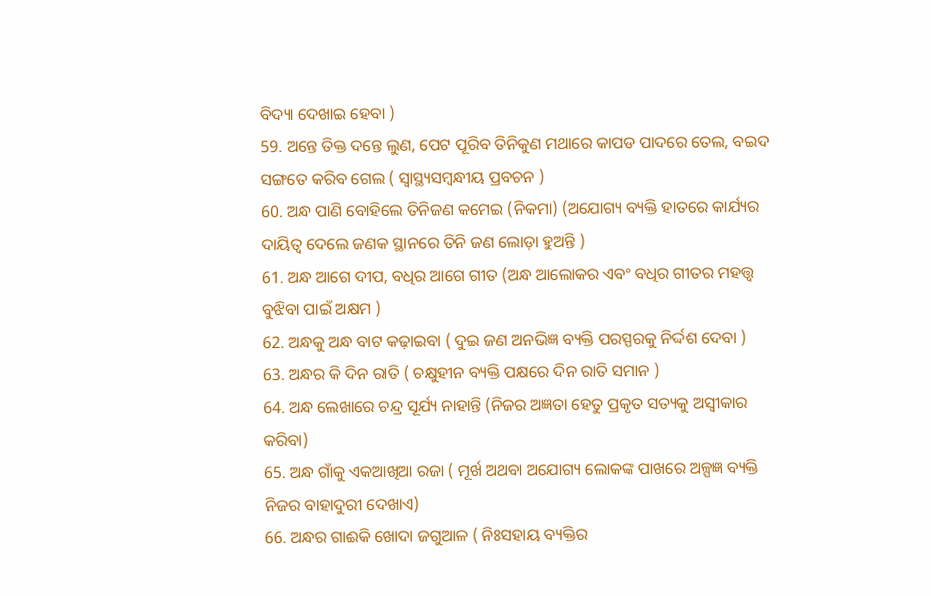ବିଦ୍ୟା ଦେଖାଇ ହେବା )
59. ଅନ୍ତେ ତିକ୍ତ ଦନ୍ତେ ଲୁଣ, ପେଟ ପୂରିବ ତିନିକୁଣ ମଥାରେ କାପଡ ପାଦରେ ତେଲ, ବଇଦ ସଙ୍ଗତେ କରିବ ଗେଲ ( ସ୍ବାସ୍ଥ୍ୟସମ୍ବନ୍ଧୀୟ ପ୍ରବଚନ )
60. ଅନ୍ଧ ପାଣି ବୋହିଲେ ତିନିଜଣ କମେଇ (ନିକମା) (ଅଯୋଗ୍ୟ ବ୍ୟକ୍ତି ହାତରେ କାର୍ଯ୍ୟର ଦାୟିତ୍ବ ଦେଲେ ଜଣକ ସ୍ଥାନରେ ତିନି ଜଣ ଲୋଡ଼ା ହୁଅନ୍ତି )
61. ଅନ୍ଧ ଆଗେ ଦୀପ, ବଧିର ଆଗେ ଗୀତ (ଅନ୍ଧ ଆଲୋକର ଏବଂ ବଧିର ଗୀତର ମହତ୍ତ୍ବ ବୁଝିବା ପାଇଁ ଅକ୍ଷମ )
62. ଅନ୍ଧକୁ ଅନ୍ଧ ବାଟ କଢ଼ାଇବା ( ଦୁଇ ଜଣ ଅନଭିଜ୍ଞ ବ୍ୟକ୍ତି ପରସ୍ପରକୁ ନିର୍ଦ୍ଦଶ ଦେବା )
63. ଅନ୍ଧର କି ଦିନ ରାତି ( ଚକ୍ଷୁହୀନ ବ୍ୟକ୍ତି ପକ୍ଷରେ ଦିନ ରାତି ସମାନ )
64. ଅନ୍ଧ ଲେଖାରେ ଚନ୍ଦ୍ର ସୂର୍ଯ୍ୟ ନାହାନ୍ତି (ନିଜର ଅଜ୍ଞତା ହେତୁ ପ୍ରକୃତ ସତ୍ୟକୁ ଅସ୍ବୀକାର କରିବା)
65. ଅନ୍ଧ ଗାଁକୁ ଏକଆଖିଆ ରଜା ( ମୂର୍ଖ ଅଥବା ଅଯୋଗ୍ୟ ଲୋକଙ୍କ ପାଖରେ ଅଳ୍ପଜ୍ଞ ବ୍ୟକ୍ତି ନିଜର ବାହାଦୁରୀ ଦେଖାଏ)
66. ଅନ୍ଧର ଗାଈକି ଖୋଦା ଜଗୁଆଳ ( ନିଃସହାୟ ବ୍ୟକ୍ତିର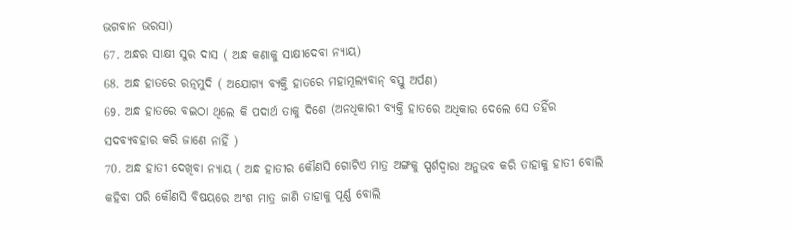ଭଗବାନ ଭରସା)
67. ଅନ୍ଧର ସାକ୍ଷୀ ସୁର ଦାସ ( ଅନ୍ଧ କଣାକୁ ସାକ୍ଷୀଦେବା ନ୍ୟାୟ)
68. ଅନ୍ଧ ହାତରେ ରତ୍ନମୁଦି ( ଅଯୋଗ୍ୟ ବ୍ୟକ୍ତି ହାତରେ ମହାମୂଲ୍ୟବାନ୍ ବସ୍ତୁ ଅର୍ପଣ)
69. ଅନ୍ଧ ହାତରେ ବଇଠା ଥିଲେ କି ପଦାର୍ଥ ତାକୁ ଦିଶେ (ଅନଧିକାରୀ ବ୍ୟକ୍ତି ହାତରେ ଅଧିକାର ଦେଲେ ସେ ତହିଁର ସଦବ୍ୟବହାର କରି ଜାଣେ ନାହିଁ )
70. ଅନ୍ଧ ହାତୀ ଦେଖିବା ନ୍ୟାୟ ( ଅନ୍ଧ ହାତୀର କୌଣସି ଗୋଟିଏ ମାତ୍ର ଅଙ୍ଗକୁ ସ୍ପର୍ଶଦ୍ବାରା ଅନୁଭବ କରି ତାହାକୁ ହାତୀ ବୋଲି କହିବା ପରି କୌଣସି ବିଷୟରେ ଅଂଶ ମାତ୍ର ଜାଣି ତାହାକୁ ପୂର୍ଣ୍ଣ ବୋଲି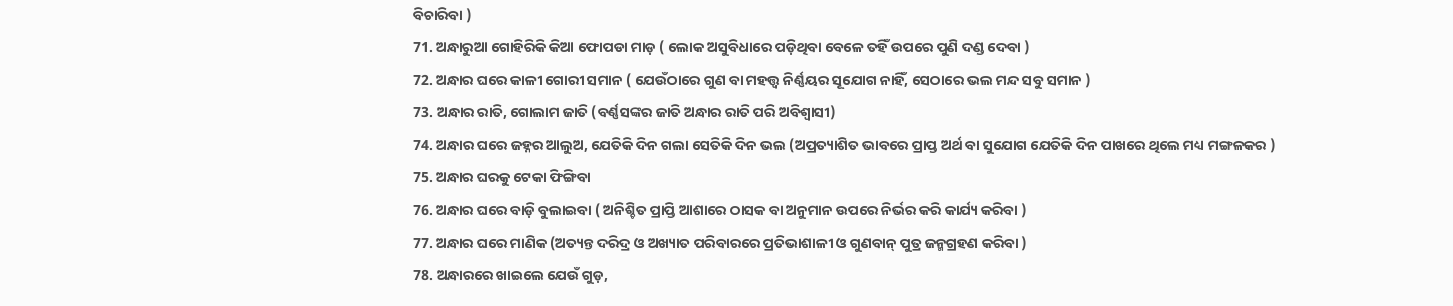ବିଚାରିବା )
71. ଅନ୍ଧାରୁଆ ଗୋହିରିକି କିଆ ଫୋପଡା ମାଡ଼ ( ଲୋକ ଅସୁବିଧାରେ ପଡ଼ିଥିବା ବେଳେ ତହିଁ ଉପରେ ପୁଣି ଦଣ୍ଡ ଦେବା )
72. ଅନ୍ଧାର ଘରେ କାଳୀ ଗୋରୀ ସମାନ ( ଯେଉଁଠାରେ ଗୁଣ ବା ମହତ୍ତ୍ବ ନିର୍ଣ୍ଣୟର ସୂଯୋଗ ନାହିଁ, ସେଠାରେ ଭଲ ମନ୍ଦ ସବୁ ସମାନ )
73. ଅନ୍ଧାର ରାତି, ଗୋଲାମ ଜାତି (ବର୍ଣ୍ଣସଙ୍କର ଜାତି ଅନ୍ଧାର ରାତି ପରି ଅବିଶ୍ବାସୀ)
74. ଅନ୍ଧାର ଘରେ ଜହ୍ନର ଆଲୁଅ, ଯେତିକି ଦିନ ଗଲା ସେତିକି ଦିନ ଭଲ (ଅପ୍ରତ୍ୟାଶିତ ଭାବରେ ପ୍ରାପ୍ତ ଅର୍ଥ ବା ସୁଯୋଗ ଯେତିକି ଦିନ ପାଖରେ ଥିଲେ ମଧ୍ୟ ମଙ୍ଗଳକର )
75. ଅନ୍ଧାର ଘରକୁ ଟେକା ଫିଙ୍ଗିବା
76. ଅନ୍ଧାର ଘରେ ବାଡ଼ି ବୁଲାଇବା ( ଅନିଶ୍ଚିତ ପ୍ରାପ୍ତି ଆଶାରେ ଠାସକ ବା ଅନୁମାନ ଉପରେ ନିର୍ଭର କରି କାର୍ଯ୍ୟ କରିବା )
77. ଅନ୍ଧାର ଘରେ ମାଣିକ (ଅତ୍ୟନ୍ତ ଦରିଦ୍ର ଓ ଅଖ୍ୟାତ ପରିବାରରେ ପ୍ରତିଭାଶାଳୀ ଓ ଗୁଣବାନ୍ ପୁତ୍ର ଜନ୍ମଗ୍ରହଣ କରିବା )
78. ଅନ୍ଧାରରେ ଖାଇଲେ ଯେଉଁ ଗୁଡ଼,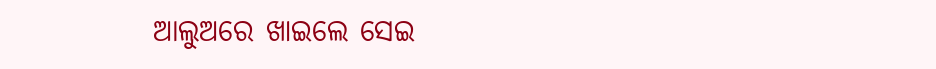ଆଲୁଅରେ ଖାଇଲେ ସେଇ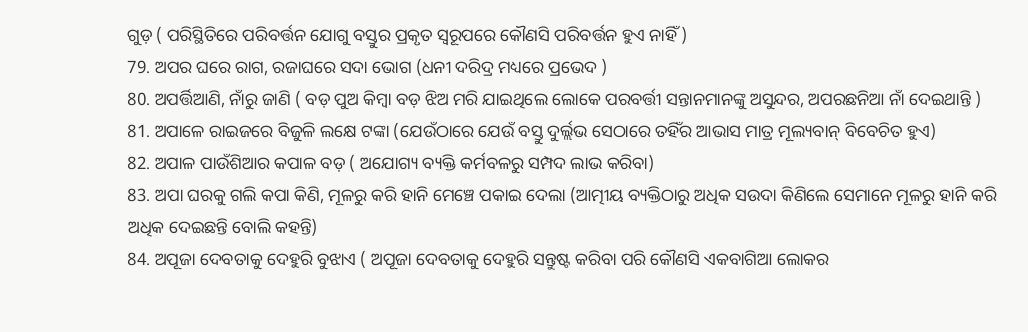ଗୁଡ଼ ( ପରିସ୍ଥିତିରେ ପରିବର୍ତ୍ତନ ଯୋଗୁ ବସ୍ତୁର ପ୍ରକୃତ ସ୍ବରୂପରେ କୌଣସି ପରିବର୍ତ୍ତନ ହୁଏ ନାହିଁ )
79. ଅପର ଘରେ ରାଗ, ରଜାଘରେ ସଦା ଭୋଗ (ଧନୀ ଦରିଦ୍ର ମଧ୍ୟରେ ପ୍ରଭେଦ )
80. ଅପର୍ତ୍ତିଆଣି, ନାଁରୁ ଜାଣି ( ବଡ଼ ପୁଅ କିମ୍ବା ବଡ଼ ଝିଅ ମରି ଯାଇଥିଲେ ଲୋକେ ପରବର୍ତ୍ତୀ ସନ୍ତାନମାନଙ୍କୁ ଅସୁନ୍ଦର, ଅପରଛନିଆ ନାଁ ଦେଇଥାନ୍ତି )
81. ଅପାଳେ ରାଇଜରେ ବିଜୁଳି ଲକ୍ଷେ ଟଙ୍କା (ଯେଉଁଠାରେ ଯେଉଁ ବସ୍ତୁ ଦୁର୍ଲ୍ଲଭ ସେଠାରେ ତହିଁର ଆଭାସ ମାତ୍ର ମୂଲ୍ୟବାନ୍ ବିବେଚିତ ହୁଏ)
82. ଅପାଳ ପାଉଁଶିଆର କପାଳ ବଡ଼ ( ଅଯୋଗ୍ୟ ବ୍ୟକ୍ତି କର୍ମବଳରୁ ସମ୍ପଦ ଲାଭ କରିବା)
83. ଅପା ଘରକୁ ଗଲି କପା କିଣି, ମୂଳରୁ କରି ହାନି ମେଞ୍ଚେ ପକାଇ ଦେଲା (ଆତ୍ମୀୟ ବ୍ୟକ୍ତିଠାରୁ ଅଧିକ ସଉଦା କିଣିଲେ ସେମାନେ ମୂଳରୁ ହାନି କରି ଅଧିକ ଦେଇଛନ୍ତି ବୋଲି କହନ୍ତି)
84. ଅପୂଜା ଦେବତାକୁ ଦେହୁରି ବୁଝାଏ ( ଅପୂଜା ଦେବତାକୁ ଦେହୁରି ସନ୍ତୁଷ୍ଟ କରିବା ପରି କୌଣସି ଏକବାଗିଆ ଲୋକର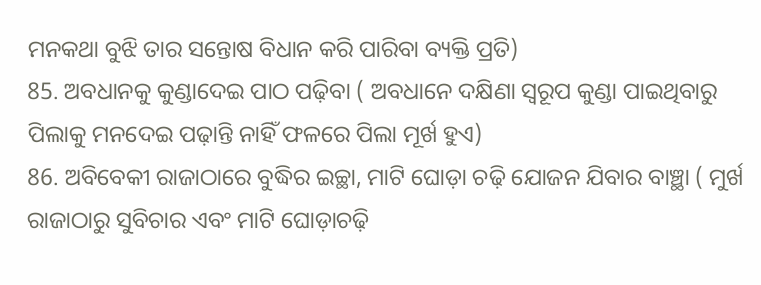ମନକଥା ବୁଝି ତାର ସନ୍ତୋଷ ବିଧାନ କରି ପାରିବା ବ୍ୟକ୍ତି ପ୍ରତି)
85. ଅବଧାନକୁ କୁଣ୍ଡାଦେଇ ପାଠ ପଢ଼ିବା ( ଅବଧାନେ ଦକ୍ଷିଣା ସ୍ବରୂପ କୁଣ୍ଡା ପାଇଥିବାରୁ ପିଲାକୁ ମନଦେଇ ପଢ଼ାନ୍ତି ନାହିଁ ଫଳରେ ପିଲା ମୂର୍ଖ ହୁଏ)
86. ଅବିବେକୀ ରାଜାଠାରେ ବୁଦ୍ଧିର ଇଚ୍ଛା, ମାଟି ଘୋଡ଼ା ଚଢ଼ି ଯୋଜନ ଯିବାର ବାଞ୍ଛା ( ମୁର୍ଖ ରାଜାଠାରୁ ସୁବିଚାର ଏବଂ ମାଟି ଘୋଡ଼ାଚଢ଼ି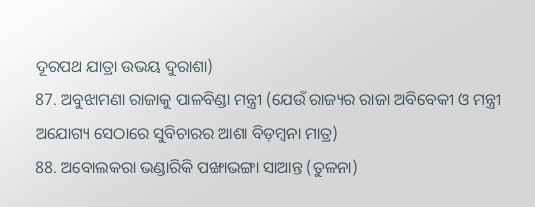ଦୂରପଥ ଯାତ୍ରା ଉଭୟ ଦୁରାଶା)
87. ଅବୁଝାମଣା ରାଜାକୁ ପାଳବିଣ୍ଡା ମନ୍ତ୍ରୀ (ଯେଉଁ ରାଜ୍ୟର ରାଜା ଅବିବେକୀ ଓ ମନ୍ତ୍ରୀ ଅଯୋଗ୍ୟ ସେଠାରେ ସୁବିଚାରର ଆଶା ବିଡ଼ମ୍ବନା ମାତ୍ର)
88. ଅବୋଲକରା ଭଣ୍ଡାରିକି ପଙ୍ଖାଭଙ୍ଗା ସାଆନ୍ତ (ତୁଳନା)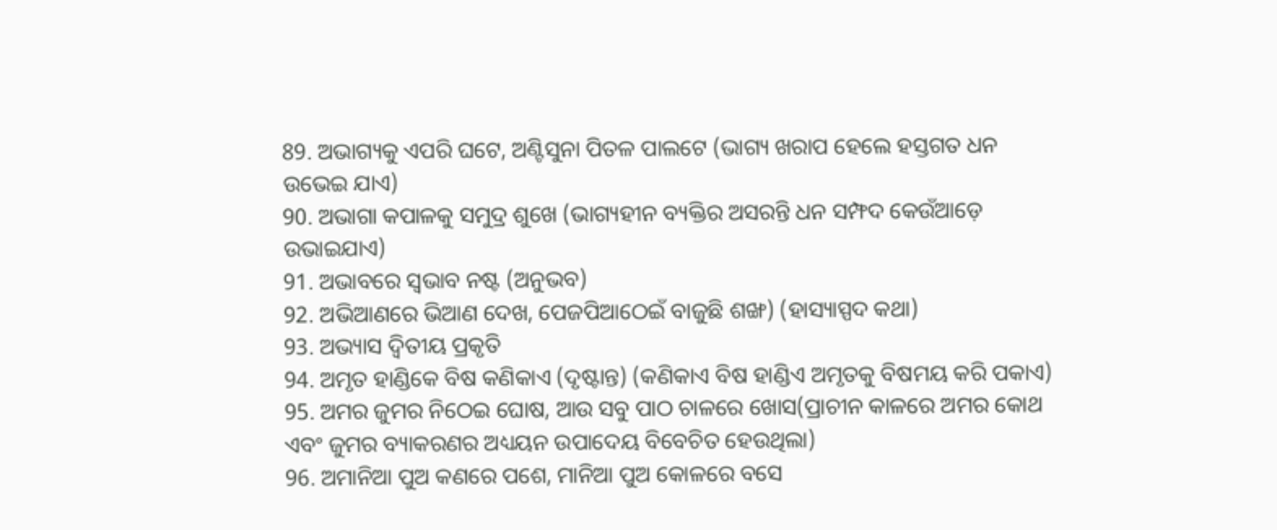89. ଅଭାଗ୍ୟକୁ ଏପରି ଘଟେ, ଅଣ୍ଟିସୁନା ପିତଳ ପାଲଟେ (ଭାଗ୍ୟ ଖରାପ ହେଲେ ହସ୍ତଗତ ଧନ ଉଭେଇ ଯାଏ)
90. ଅଭାଗା କପାଳକୁ ସମୁଦ୍ର ଶୁଖେ (ଭାଗ୍ୟହୀନ ବ୍ୟକ୍ତିର ଅସରନ୍ତି ଧନ ସମ୍ଫଦ କେଉଁଆଡ଼େ ଉଭାଇଯାଏ)
91. ଅଭାବରେ ସ୍ବଭାବ ନଷ୍ଟ (ଅନୁଭବ)
92. ଅଭିଆଣରେ ଭିଆଣ ଦେଖ, ପେଜପିଆଠେଇଁ ବାଜୁଛି ଶଙ୍ଖ) (ହାସ୍ୟାସ୍ପଦ କଥା)
93. ଅଭ୍ୟାସ ଦ୍ବିତୀୟ ପ୍ରକୃତି
94. ଅମୃତ ହାଣ୍ଡିକେ ବିଷ କଣିକାଏ (ଦୃଷ୍ଟାନ୍ତ) (କଣିକାଏ ବିଷ ହାଣ୍ଡିଏ ଅମୃତକୁ ବିଷମୟ କରି ପକାଏ)
95. ଅମର ଜୁମର ନିଠେଇ ଘୋଷ, ଆଉ ସବୁ ପାଠ ଚାଳରେ ଖୋସ(ପ୍ରାଚୀନ କାଳରେ ଅମର କୋଥ ଏବଂ ଜୁମର ବ୍ୟାକରଣର ଅଧ୍ୟୟନ ଉପାଦେୟ ବିବେଚିତ ହେଉଥିଲା)
96. ଅମାନିଆ ପୁଅ କଣରେ ପଶେ, ମାନିଆ ପୁଅ କୋଳରେ ବସେ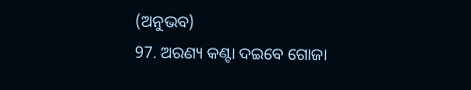(ଅନୁଭବ)
97. ଅରଣ୍ୟ କଣ୍ଟା ଦଇବେ ଗୋଜା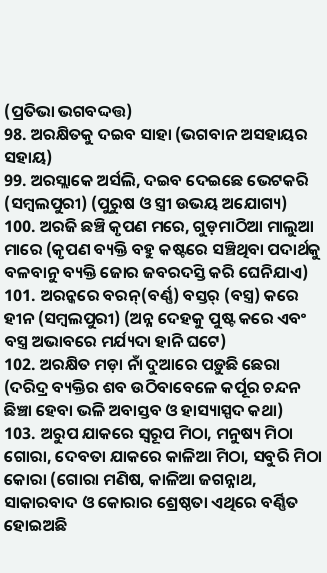(ପ୍ରତିଭା ଭଗବଦ୍ଦତ୍ତ)
98. ଅରକ୍ଷିତକୁ ଦଇବ ସାହା (ଭଗବାନ ଅସହାୟର ସହାୟ)
99. ଅରସ୍ଲାକେ ଅର୍ସଲି, ଦଇବ ଦେଇଛେ ଭେଟକରି (ସମ୍ବଲପୁରୀ) (ପୁରୁଷ ଓ ସ୍ତ୍ରୀ ଉଭୟ ଅଯୋଗ୍ୟ)
100. ଅରଜି ଛଞ୍ଚି କୃପଣ ମରେ, ଗୁଡ଼ମାଠିଆ ମାଲୁଆ ମାରେ (କୃପଣ ବ୍ୟକ୍ତି ବହୁ କଷ୍ଟରେ ସଞ୍ଚିଥିବା ପଦାର୍ଥକୁ ବଳବାନୁ ବ୍ୟକ୍ତି ଜୋର ଜବରଦସ୍ତି କରି ଘେନିଯାଏ)
101. ଅରନ୍କରେ ବରନ୍(ବର୍ଣ୍ଣ) ବସ୍ତର୍ (ବସ୍ତ୍ର) କରେ ହୀନ (ସମ୍ବଲପୁରୀ) (ଅନ୍ନ ଦେହକୁ ପୁଷ୍ଟ କରେ ଏବଂ ବସ୍ତ୍ର ଅଭାବରେ ମର୍ଯ୍ୟଦା ହାନି ଘଟେ)
102. ଅରକ୍ଷିତ ମଡ଼ା ନାଁ ଦୁଆରେ ପଡ଼ୁଛି ଛେରା (ଦରିଦ୍ର ବ୍ୟକ୍ତିର ଶବ ଉଠିବାବେଳେ କର୍ପୂର ଚନ୍ଦନ ଛିଞ୍ଚା ହେବା ଭଳି ଅବାସ୍ତବ ଓ ହାସ୍ୟାସ୍ପଦ କଥା)
103. ଅରୁପ ଯାକରେ ସ୍ବରୂପ ମିଠା, ମନୁଷ୍ୟ ମିଠା ଗୋରା, ଦେବତା ଯାକରେ କାଳିଆ ମିଠା, ସବୁରି ମିଠା କୋରା (ଗୋରା ମଣିଷ, କାଳିଆ ଜଗନ୍ନାଥ, ସାକାରବାଦ ଓ କୋରାର ଶ୍ରେଷ୍ଠତା ଏଥିରେ ବର୍ଣ୍ଣିତ ହୋଇଅଛି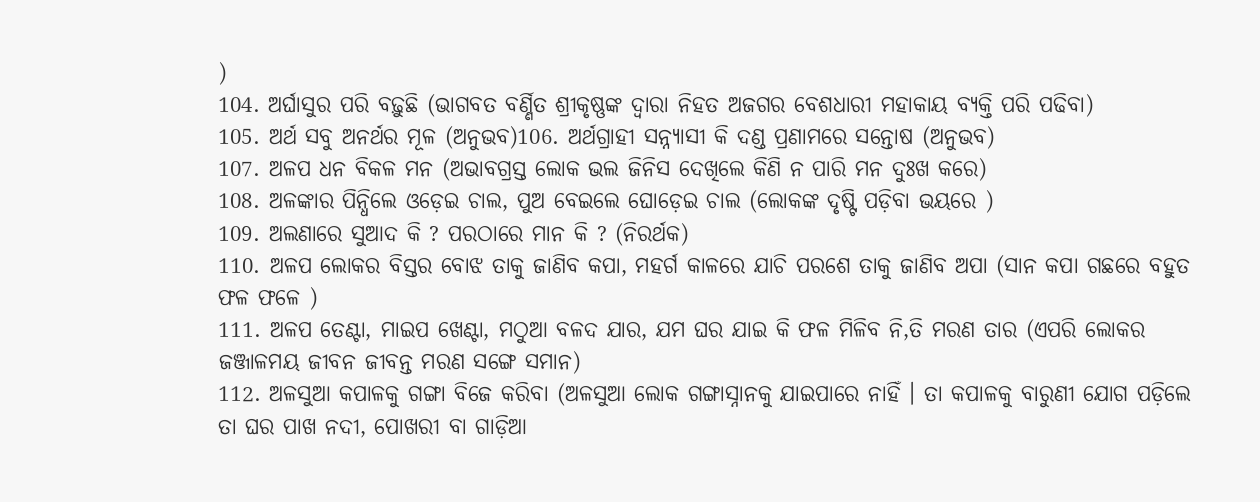)
104. ଅର୍ଘାସୁର ପରି ବଢ଼ୁଛି (ଭାଗବତ ବର୍ଣ୍ଣିତ ଶ୍ରୀକୃଷ୍ଣଙ୍କ ଦ୍ବାରା ନିହତ ଅଜଗର ବେଶଧାରୀ ମହାକାୟ ବ୍ୟକ୍ତି ପରି ପଢିବା)
105. ଅର୍ଥ ସବୁ ଅନର୍ଥର ମୂଳ (ଅନୁଭବ)106. ଅର୍ଥଗ୍ରାହୀ ସନ୍ନ୍ୟାସୀ କି ଦଣ୍ଡ ପ୍ରଣାମରେ ସନ୍ତୋଷ (ଅନୁଭବ)
107. ଅଳପ ଧନ ବିକଳ ମନ (ଅଭାବଗ୍ରସ୍ତ ଲୋକ ଭଲ ଜିନିସ ଦେଖିଲେ କିଣି ନ ପାରି ମନ ଦୁଃଖ କରେ)
108. ଅଳଙ୍କାର ପିନ୍ଧିଲେ ଓଡ଼େଇ ଚାଲ, ପୁଅ ବେଇଲେ ଘୋଡ଼େଇ ଚାଲ (ଲୋକଙ୍କ ଦୃଷ୍ଟି ପଡ଼ିବା ଭୟରେ )
109. ଅଲଣାରେ ସୁଆଦ କି ? ପରଠାରେ ମାନ କି ? (ନିରର୍ଥକ)
110. ଅଳପ ଲୋକର ବିସ୍ତର ବୋଝ ତାକୁ ଜାଣିବ କପା, ମହର୍ଗ କାଳରେ ଯାଚି ପରଶେ ତାକୁ ଜାଣିବ ଅପା (ସାନ କପା ଗଛରେ ବହୁତ ଫଳ ଫଳେ )
111. ଅଳପ ତେଣ୍ଟା, ମାଇପ ଖେଣ୍ଟା, ମଠୁଆ ବଳଦ ଯାର, ଯମ ଘର ଯାଇ କି ଫଳ ମିଳିବ ନି,ତି ମରଣ ତାର (ଏପରି ଲୋକର ଜଞ୍ଜାଳମୟ ଜୀବନ ଜୀବନ୍ତ ମରଣ ସଙ୍ଗେ ସମାନ)
112. ଅଳସୁଆ କପାଳକୁ ଗଙ୍ଗା ବିଜେ କରିବା (ଅଳସୁଆ ଲୋକ ଗଙ୍ଗାସ୍ନାନକୁ ଯାଇପାରେ ନାହିଁ । ତା କପାଳକୁ ବାରୁଣୀ ଯୋଗ ପଡ଼ିଲେ ତା ଘର ପାଖ ନଦୀ, ପୋଖରୀ ବା ଗାଡ଼ିଆ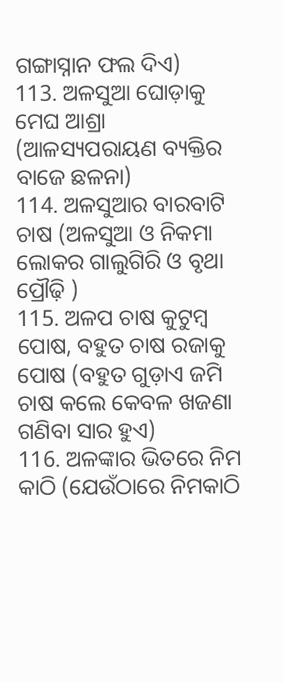ଗଙ୍ଗାସ୍ନାନ ଫଲ ଦିଏ)
113. ଅଳସୁଆ ଘୋଡ଼ାକୁ ମେଘ ଆଶ୍ରା (ଆଳସ୍ୟପରାୟଣ ବ୍ୟକ୍ତିର ବାଜେ ଛଳନା)
114. ଅଳସୁଆର ବାରବାଟି ଚାଷ (ଅଳସୁଆ ଓ ନିକମା ଲୋକର ଗାଲୁଗିରି ଓ ବୃଥା ପ୍ରୌଢ଼ି )
115. ଅଳପ ଚାଷ କୁଟୁମ୍ବ ପୋଷ, ବହୁତ ଚାଷ ରଜାକୁ ପୋଷ (ବହୁତ ଗୁଡ଼ାଏ ଜମି ଚାଷ କଲେ କେବଳ ଖଜଣା ଗଣିବା ସାର ହୁଏ)
116. ଅଳଙ୍କାର ଭିତରେ ନିମ କାଠି (ଯେଉଁଠାରେ ନିମକାଠି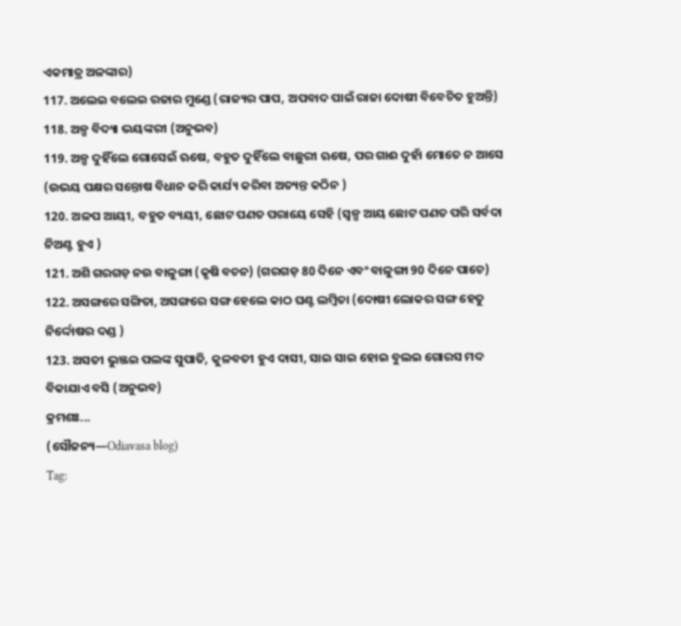ଏକମାତ୍ର ଅଳଙ୍କାର)
117. ଅଲେଇ ବଲେଇ ରଜାର ମୁଣ୍ଡେ (ରାଜ୍ୟର ପାପ, ଅପବାଦ ପାଇଁ ରାଜା ଦୋଷୀ ବିବେଚିତ ହୁଅନ୍ତି)
118. ଅଳ୍ପ ବିଦ୍ୟା ଭୟଙ୍କରୀ (ଅନୁଭବ)
119. ଅଳ୍ପ ଦୁହିଁଲେ ଗୋସେଇଁ ଋଷେ, ବହୁତ ଦୁହିଁଲେ ବାଛୁରୀ ଋଷେ, ପର ଗାଈ ଦୁହାଁ ମୋତେ ନ ଆସେ (ଉଭୟ ପକ୍ଷର ସନ୍ତୋଷ ବିଧାନ କରି କାର୍ଯ୍ୟ କରିବା ଅତ୍ୟନ୍ତ କଠିନ )
120. ଅଳପ ଆୟୀ, ବହୁତ ବ୍ୟୟୀ, ଛୋଟ ପଣତ ପରାୟେ ସେହି (ସ୍ବଳ୍ପ ଆୟ ଛୋଟ ପଣତ ପରି ସର୍ବଦା ନିଅଣ୍ଟ ହୁଏ )
121. ଅଶି ଗରଗଡ଼ ନଉ ବାଳୁଙ୍ଗା (କୃଷି ବଚନ) (ଗରଗଡ଼ 80 ଦିନେ ଏବଂ ବାଳୁଙ୍ଗା 90 ଦିନେ ପାଚେ)
122. ଅସଙ୍ଗରେ ସଙ୍ଗିତା, ଅସଙ୍ଗରେ ସଙ୍ଗ ହେଲେ କାଠ ଘଣ୍ଟ ଲମ୍ବିତା (ଦୋଷୀ ଲୋକର ସଙ୍ଗ ହେତୁ ନିର୍ଦ୍ଦୋଷର ଦଣ୍ଡ )
123. ଅସତୀ ଭୁଞ୍ଜଇ ପଲଙ୍କ ସୁପାତି, କୁଳବତୀ ହୁଏ ଦାସୀ, ସାଇ ସାଇ ହୋଇ ବୁଲଇ ଗୋରସ ମଦ ବିକାଯାଏ ବସି (ଅନୁଭବ)
କ୍ରମଶଃ...
(ସୌଜନ୍ୟ—Odiavasa blog)
Tag: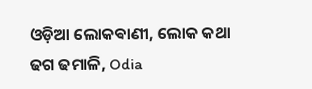ଓଡ଼ିଆ ଲୋକଵାଣୀ, ଲୋକ କଥା ଢଗ ଢମାଳି, Odia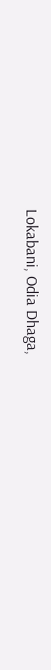Lokabani, Odia Dhaga,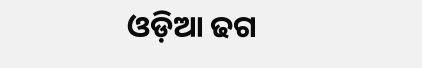ଓଡ଼ିଆ ଢଗ